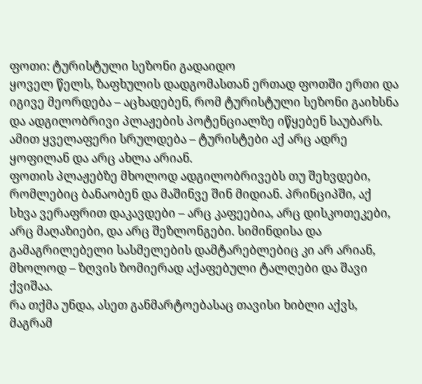ფოთი: ტურისტული სეზონი გადაიდო
ყოველ წელს, ზაფხულის დადგომასთან ერთად ფოთში ერთი და იგივე მეორდება – აცხადებენ, რომ ტურისტული სეზონი გაიხსნა და ადგილობრივი პლაჟების პოტენციალზე იწყებენ საუბარს. ამით ყველაფერი სრულდება – ტურისტები აქ არც ადრე ყოფილან და არც ახლა არიან.
ფოთის პლაჟებზე მხოლოდ ადგილობრივებს თუ შეხვდები, რომლებიც ბანაობენ და მაშინვე შინ მიდიან. პრინციპში, აქ სხვა ვერაფრით დაკავდები – არც კაფეებია, არც დისკოთეკები, არც მაღაზიები, და არც შეზლონგები. სიმინდისა და გამაგრილებელი სასმელების დამტარებლებიც კი არ არიან, მხოლოდ – ზღვის ზომიერად აქაფებული ტალღები და შავი ქვიშაა.
რა თქმა უნდა, ასეთ განმარტოებასაც თავისი ხიბლი აქვს, მაგრამ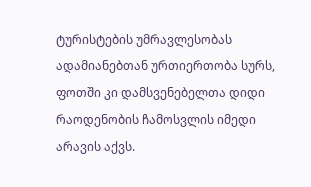ტურისტების უმრავლესობას ადამიანებთან ურთიერთობა სურს, ფოთში კი დამსვენებელთა დიდი რაოდენობის ჩამოსვლის იმედი არავის აქვს.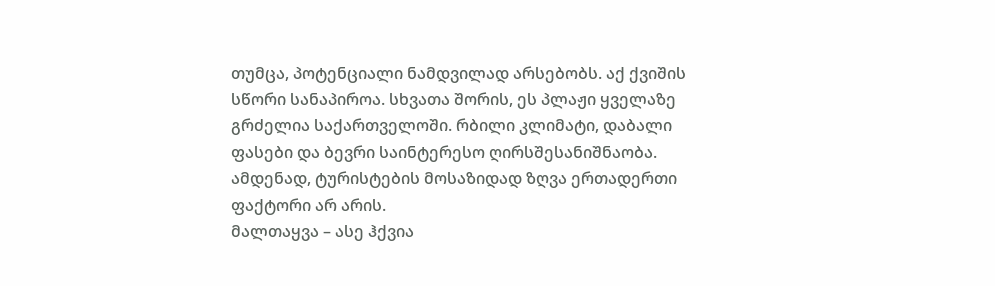თუმცა, პოტენციალი ნამდვილად არსებობს. აქ ქვიშის სწორი სანაპიროა. სხვათა შორის, ეს პლაჟი ყველაზე გრძელია საქართველოში. რბილი კლიმატი, დაბალი ფასები და ბევრი საინტერესო ღირსშესანიშნაობა. ამდენად, ტურისტების მოსაზიდად ზღვა ერთადერთი ფაქტორი არ არის.
მალთაყვა – ასე ჰქვია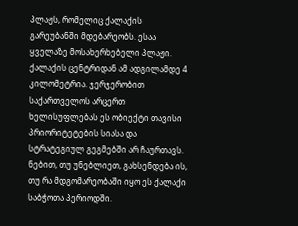პლაჟს, რომელიც ქალაქის გარეუბანში მდებარეობს. ესაა ყველაზე მოსახერხებელი პლაჟი. ქალაქის ცენტრიდან ამ ადგილამდე 4 კილომეტრია. ჯერჯერობით საქართველოს არცერთ ხელისუფლებას ეს ობიექტი თავისი პრიორიტეტების სიასა და სტრატეგიულ გეგმებში არ ჩაურთავს. ნებით, თუ უნებლიეთ, გახსენდება ის, თუ რა მდგომარეობაში იყო ეს ქალაქი საბჭოთა პერიოდში.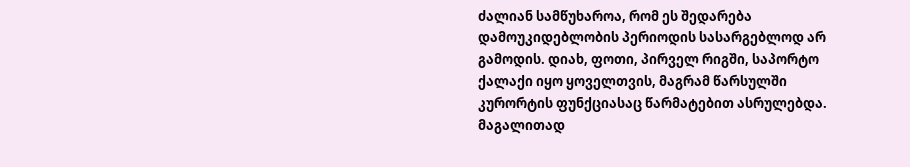ძალიან სამწუხაროა, რომ ეს შედარება დამოუკიდებლობის პერიოდის სასარგებლოდ არ გამოდის. დიახ, ფოთი, პირველ რიგში, საპორტო ქალაქი იყო ყოველთვის, მაგრამ წარსულში კურორტის ფუნქციასაც წარმატებით ასრულებდა.
მაგალითად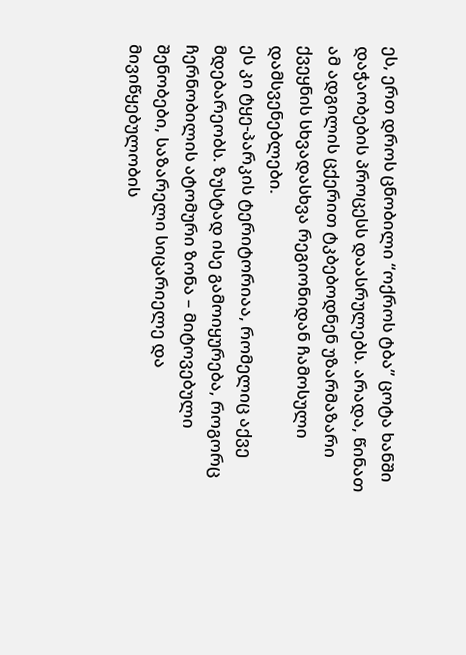ეს, ერთ დროს ცნობილი “ოქროს ტბა” ცოტა ხანში დაჭაობების პროცესს დაასრულებს. არადა, წინათ ამ ადგილის ცქერით ტკბებოდნენ უზარმაზარი ქვეყნის სხვადასხვა რეგიონიდან ჩამოსული დამსვენებლები.
ეს კი ტყე-პარკის ტერიტორიაა, რომელიც აქვე მდებარეობს. ზუსტად ისე გამოიყურება, როგორც ჩერნობილის ატომური ზონა – მიტოვებული შენობები, საზარელი სიცარიელე და მივიწყებულობის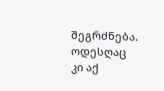შეგრძნება. ოდესღაც კი აქ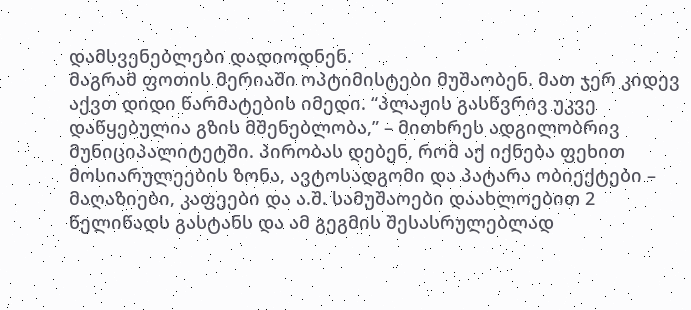დამსვენებლები დადიოდნენ.
მაგრამ ფოთის მერიაში ოპტიმისტები მუშაობენ. მათ ჯერ კიდევ აქვთ დიდი წარმატების იმედი. “პლაჟის გასწვრივ უკვე დაწყებულია გზის მშენებლობა,” – მითხრეს ადგილობრივ მუნიციპალიტეტში. პირობას დებენ, რომ აქ იქნება ფეხით მოსიარულეების ზონა, ავტოსადგომი და პატარა ობიექტები – მაღაზიები, კაფეები და ა.შ. სამუშაოები დაახლოებით 2 წელიწადს გასტანს და ამ გეგმის შესასრულებლად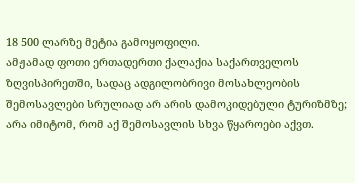18 500 ლარზე მეტია გამოყოფილი.
ამჟამად ფოთი ერთადერთი ქალაქია საქართველოს ზღვისპირეთში, სადაც ადგილობრივი მოსახლეობის შემოსავლები სრულიად არ არის დამოკიდებული ტურიზმზე; არა იმიტომ, რომ აქ შემოსავლის სხვა წყაროები აქვთ.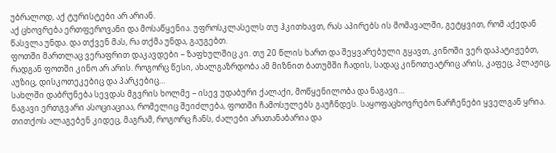უბრალოდ, აქ ტურისტები არ არიან.
აქ ცხოვრება ერთფეროვანი და მოსაწყენია. უფროსკლასელს თუ ჰკითხავთ, რას აპირებს ის მომავალში, გეტყვით, რომ აქედან წასვლა უნდა. და თქვენ მას, რა თქმა უნდა, გაუგებთ.
ფოთში მართლაც ვერაფრით დაკავდები – ზაფხულშიც კი. თუ 20 წლის ხართ და შეყვარებული გყავთ, კინოში ვერ დაპატიჟებთ, რადგან ფოთში კინო არ არის. როგორც წესი, ახალგაზრდობა ამ მიზნით ბათუმში ჩადის, სადაც კინოთეატრიც არის, კაფეც, პლაჟიც, აუზიც, დისკოთეკებიც და პარკებიც…
სახლში დაბრუნება სევდას მგვრის ხოლმე – ისევ უდაბური ქალაქი, მოწყენილობა და ნაგავი…
ნაგავი ერთგვარი ასოციაციაა, რომელიც შეიძლება, ფოთში ჩამოსულებს გაუჩნდეს. საყოფაცხოვრებო ნარჩენები ყველგან ყრია. თითქოს ალაგებენ კიდეც, მაგრამ, როგორც ჩანს, ძალები არათანაბარია და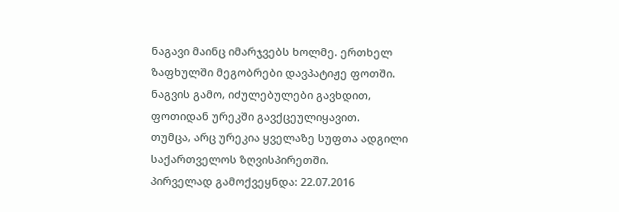ნაგავი მაინც იმარჯვებს ხოლმე. ერთხელ ზაფხულში მეგობრები დავპატიჟე ფოთში. ნაგვის გამო, იძულებულები გავხდით, ფოთიდან ურეკში გავქცეულიყავით.
თუმცა, არც ურეკია ყველაზე სუფთა ადგილი საქართველოს ზღვისპირეთში.
პირველად გამოქვეყნდა: 22.07.2016